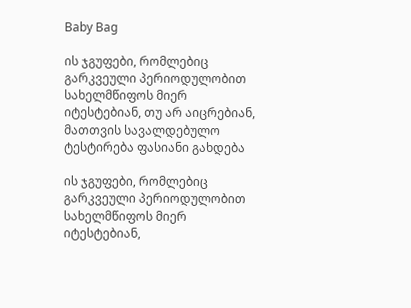Baby Bag

ის ჯგუფები, რომლებიც გარკვეული პერიოდულობით სახელმწიფოს მიერ იტესტებიან, თუ არ აიცრებიან, მათთვის სავალდებულო ტესტირება ფასიანი გახდება

ის ჯგუფები, რომლებიც გარკვეული პერიოდულობით სახელმწიფოს მიერ იტესტებიან,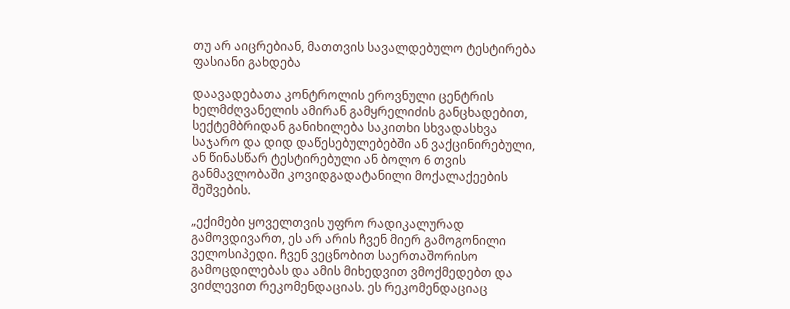თუ არ აიცრებიან, მათთვის სავალდებულო ტესტირება ფასიანი გახდება

დაავადებათა კონტროლის ეროვნული ცენტრის ხელმძღვანელის ამირან გამყრელიძის განცხადებით, სექტემბრიდან განიხილება საკითხი სხვადასხვა საჯარო და დიდ დაწესებულებებში ან ვაქცინირებული, ან წინასწარ ტესტირებული ან ბოლო 6 თვის განმავლობაში კოვიდგადატანილი მოქალაქეების შეშვების.

„ექიმები ყოველთვის უფრო რადიკალურად გამოვდივართ, ეს არ არის ჩვენ მიერ გამოგონილი ველოსიპედი. ჩვენ ვეცნობით საერთაშორისო გამოცდილებას და ამის მიხედვით ვმოქმედებთ და ვიძლევით რეკომენდაციას. ეს რეკომენდაციაც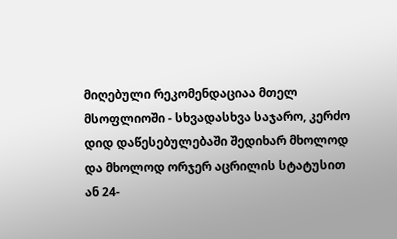მიღებული რეკომენდაციაა მთელ მსოფლიოში - სხვადასხვა საჯარო, კერძო დიდ დაწესებულებაში შედიხარ მხოლოდ და მხოლოდ ორჯერ აცრილის სტატუსით ან 24-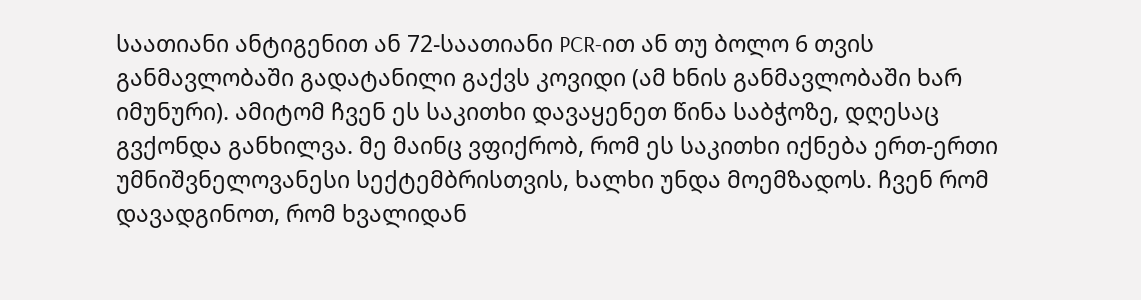საათიანი ანტიგენით ან 72-საათიანი PCR-ით ან თუ ბოლო 6 თვის განმავლობაში გადატანილი გაქვს კოვიდი (ამ ხნის განმავლობაში ხარ იმუნური). ამიტომ ჩვენ ეს საკითხი დავაყენეთ წინა საბჭოზე, დღესაც გვქონდა განხილვა. მე მაინც ვფიქრობ, რომ ეს საკითხი იქნება ერთ-ერთი უმნიშვნელოვანესი სექტემბრისთვის, ხალხი უნდა მოემზადოს. ჩვენ რომ დავადგინოთ, რომ ხვალიდან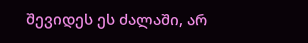შევიდეს ეს ძალაში, არ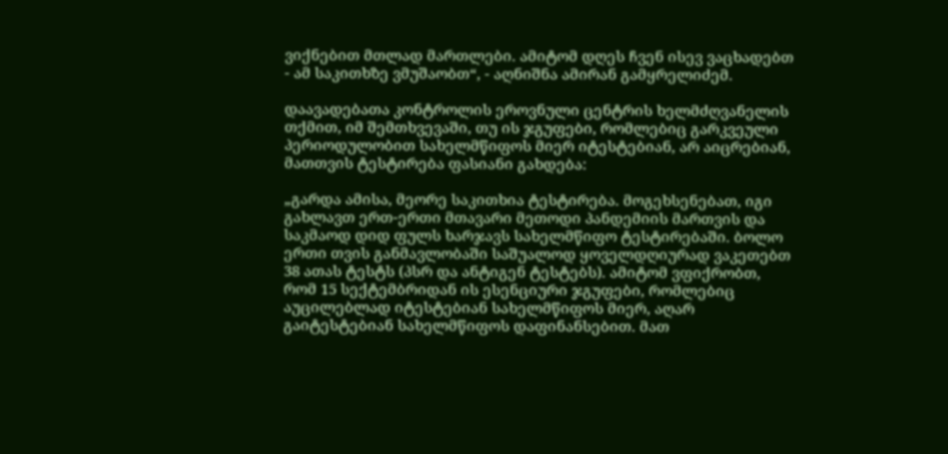ვიქნებით მთლად მართლები. ამიტომ დღეს ჩვენ ისევ ვაცხადებთ - ამ საკითხზე ვმუშაობთ“, - აღნიშნა ამირან გამყრელიძემ.

დაავადებათა კონტროლის ეროვნული ცენტრის ხელმძღვანელის თქმით, იმ შემთხვევაში, თუ ის ჯგუფები, რომლებიც გარკვეული პერიოდულობით სახელმწიფოს მიერ იტესტებიან, არ აიცრებიან, მათთვის ტესტირება ფასიანი გახდება:

„გარდა ამისა, მეორე საკითხია ტესტირება. მოგეხსენებათ, იგი გახლავთ ერთ-ერთი მთავარი მეთოდი პანდემიის მართვის და საკმაოდ დიდ ფულს ხარჯავს სახელმწიფო ტესტირებაში. ბოლო ერთი თვის განმავლობაში საშუალოდ ყოველდღიურად ვაკეთებთ 38 ათას ტესტს (პსრ და ანტიგენ ტესტებს). ამიტომ ვფიქრობთ, რომ 15 სექტემბრიდან ის ესენციური ჯგუფები, რომლებიც აუცილებლად იტესტებიან სახელმწიფოს მიერ, აღარ გაიტესტებიან სახელმწიფოს დაფინანსებით. მათ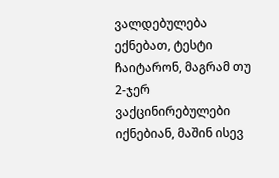ვალდებულება ექნებათ, ტესტი ჩაიტარონ, მაგრამ თუ 2-ჯერ ვაქცინირებულები იქნებიან, მაშინ ისევ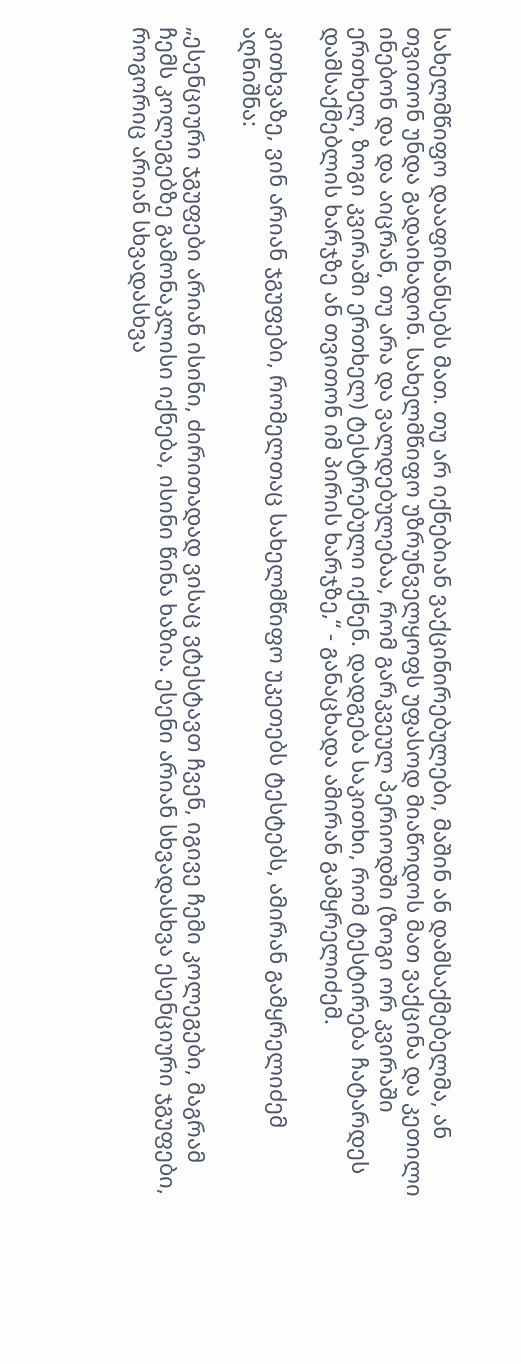სახელმწიფო დააფინანსებს მათ. თუ არ იქნებიან ვაქცინირებულები, მაშინ ან დამსაქმებელმა, ან თვითონ უნდა გადაიხადონ. სახელმწიფო უზრუნველყოფს უფასოდ მიაწოდოს მათ ვაქცინა და კეთილი ინებონ და და აიცრან, თუ არა და ვალდებულებაა, რომ გარკვეულ პერიოდში (ზოგი ორ კვირაში ერთხელ, ზოგი კვირაში ერთხელ) ტესტრებული იქნენ. დადგება საკითხი, რომ ტესტირება ჩატარდეს დამსაქმებლის ხარჯზე ან თვითონ იმ პირის ხარჯზე,“ - განაცხადა ამირან გამყრელიძემ.

კითხვაზე, ვინ არიან ჯგუფები, რომელთაც სახელმწიფო უკეთებს ტესტებს, ამირან გამყრელიძემ აღნიშნა:

„ესენციური ჯგუფები არიან ისინი, ძირითადად ვისაც ვტესტავთ ჩვენ, იგივე ჩემი კოლეგები, მაგრამ ჩემს კოლეგებზე გამონაკლისი იქნება, ისინი წინა ხაზია. ესენი არიან სხვადასხვა ესენციური ჯგუფები, როგორიც არიან სხვადასხვა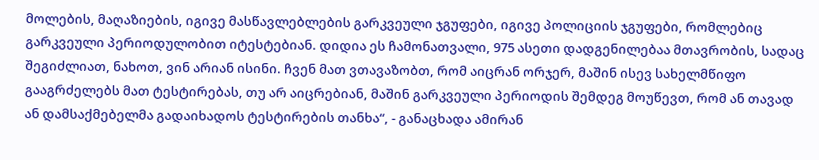მოლების, მაღაზიების, იგივე მასწავლებლების გარკვეული ჯგუფები, იგივე პოლიციის ჯგუფები, რომლებიც გარკვეული პერიოდულობით იტესტებიან. დიდია ეს ჩამონათვალი, 975 ასეთი დადგენილებაა მთავრობის, სადაც შეგიძლიათ, ნახოთ, ვინ არიან ისინი. ჩვენ მათ ვთავაზობთ, რომ აიცრან ორჯერ, მაშინ ისევ სახელმწიფო გააგრძელებს მათ ტესტირებას, თუ არ აიცრებიან, მაშინ გარკვეული პერიოდის შემდეგ მოუწევთ, რომ ან თავად ან დამსაქმებელმა გადაიხადოს ტესტირების თანხა“, - განაცხადა ამირან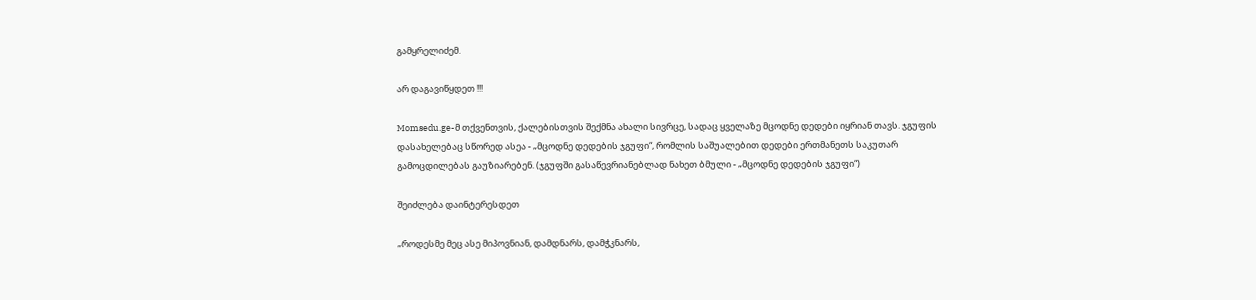გამყრელიძემ.

არ დაგავიწყდეთ !!!

Momsedu.ge-მ თქვენთვის, ქალებისთვის შექმნა ახალი სივრცე, სადაც ყველაზე მცოდნე დედები იყრიან თავს. ჯგუფის დასახელებაც სწორედ ასეა - „მცოდნე დედების ჯგუფი“, რომლის საშუალებით დედები ერთმანეთს საკუთარ გამოცდილებას გაუზიარებენ. (ჯგუფში გასაწევრიანებლად ნახეთ ბმული - „მცოდნე დედების ჯგუფი“)

შეიძლება დაინტერესდეთ

„როდესმე მეც ასე მიპოვნიან, დამდნარს, დამჭკნარს,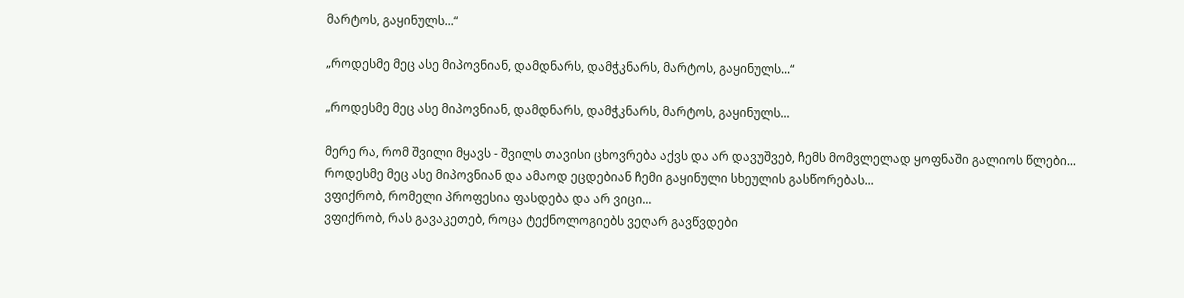მარტოს, გაყინულს...“

„როდესმე მეც ასე მიპოვნიან, დამდნარს, დამჭკნარს, მარტოს, გაყინულს...“

„როდესმე მეც ასე მიპოვნიან, დამდნარს, დამჭკნარს, მარტოს, გაყინულს...

მერე რა, რომ შვილი მყავს - შვილს თავისი ცხოვრება აქვს და არ დავუშვებ, ჩემს მომვლელად ყოფნაში გალიოს წლები...
როდესმე მეც ასე მიპოვნიან და ამაოდ ეცდებიან ჩემი გაყინული სხეულის გასწორებას...
ვფიქრობ, რომელი პროფესია ფასდება და არ ვიცი...
ვფიქრობ, რას გავაკეთებ, როცა ტექნოლოგიებს ვეღარ გავწვდები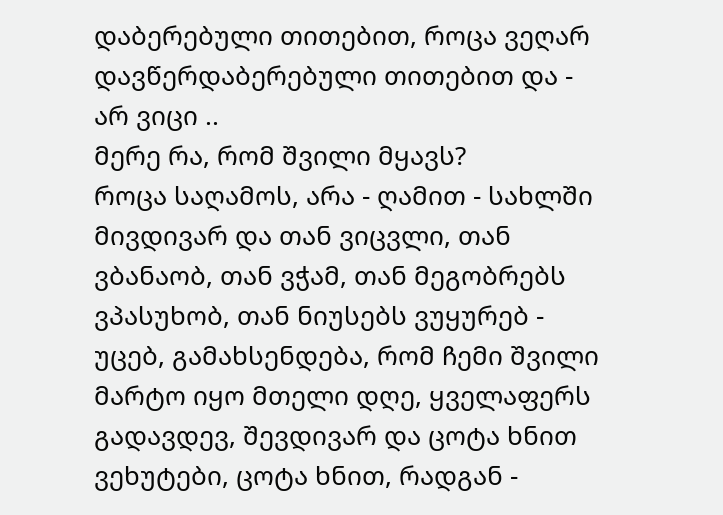დაბერებული თითებით, როცა ვეღარ დავწერდაბერებული თითებით და - არ ვიცი ..
მერე რა, რომ შვილი მყავს?
როცა საღამოს, არა - ღამით - სახლში მივდივარ და თან ვიცვლი, თან ვბანაობ, თან ვჭამ, თან მეგობრებს ვპასუხობ, თან ნიუსებს ვუყურებ - უცებ, გამახსენდება, რომ ჩემი შვილი მარტო იყო მთელი დღე, ყველაფერს გადავდევ, შევდივარ და ცოტა ხნით ვეხუტები, ცოტა ხნით, რადგან -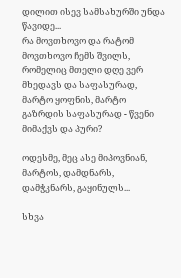დილით ისევ სამსახურში უნდა წავიდე...
რა მოვთხოვო და რატომ მოვთხოვო ჩემს შვილს, რომელიც მთელი დღე ვერ მხედავს და საფასურად, მარტო ყოფნის, მარტო გაზრდის საფასურად - წვენი მიმაქვს და პური?

ოდესმე, მეც ასე მიპოვნიან, მარტოს, დამდნარს, დამჭკნარს, გაყინულს...

სხვა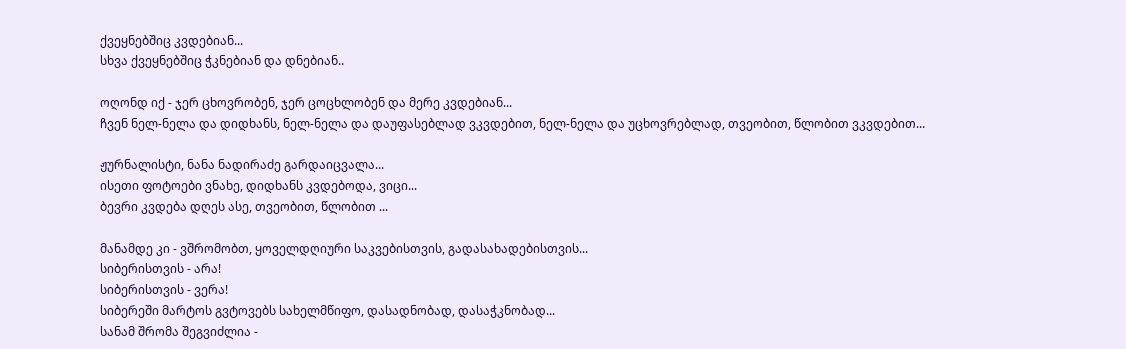ქვეყნებშიც კვდებიან...
სხვა ქვეყნებშიც ჭკნებიან და დნებიან..

ოღონდ იქ - ჯერ ცხოვრობენ, ჯერ ცოცხლობენ და მერე კვდებიან...
ჩვენ ნელ-ნელა და დიდხანს, ნელ-ნელა და დაუფასებლად ვკვდებით, ნელ-ნელა და უცხოვრებლად, თვეობით, წლობით ვკვდებით...

ჟურნალისტი, ნანა ნადირაძე გარდაიცვალა...
ისეთი ფოტოები ვნახე, დიდხანს კვდებოდა, ვიცი...
ბევრი კვდება დღეს ასე, თვეობით, წლობით ...

მანამდე კი - ვშრომობთ, ყოველდღიური საკვებისთვის, გადასახადებისთვის...
სიბერისთვის - არა!
სიბერისთვის - ვერა!
სიბერეში მარტოს გვტოვებს სახელმწიფო, დასადნობად, დასაჭკნობად...
სანამ შრომა შეგვიძლია -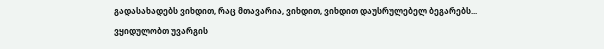გადასახადებს ვიხდით, რაც მთავარია, ვიხდით, ვიხდით დაუსრულებელ ბეგარებს...
ვყიდულობთ უვარგის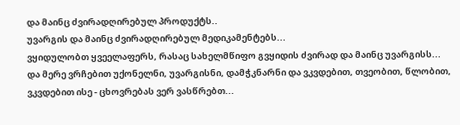და მაინც ძვირადღირებულ პროდუქტს..
უვარგის და მაინც ძვირადღირებულ მედიკამენტებს...
ვყიდულობთ ყვეელაფერს, რასაც სახელმწიფო გვყიდის ძვირად და მაინც უვარგისს...
და მერე ვრჩებით უქონელნი, უვარგისნი, დამჭკნარნი და ვკვდებით, თვეობით, წლობით, ვკვდებით ისე - ცხოვრებას ვერ ვასწრებთ...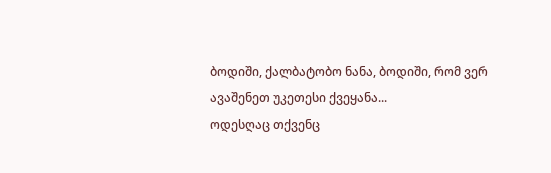ბოდიში, ქალბატობო ნანა, ბოდიში, რომ ვერ ავაშენეთ უკეთესი ქვეყანა...
ოდესღაც თქვენც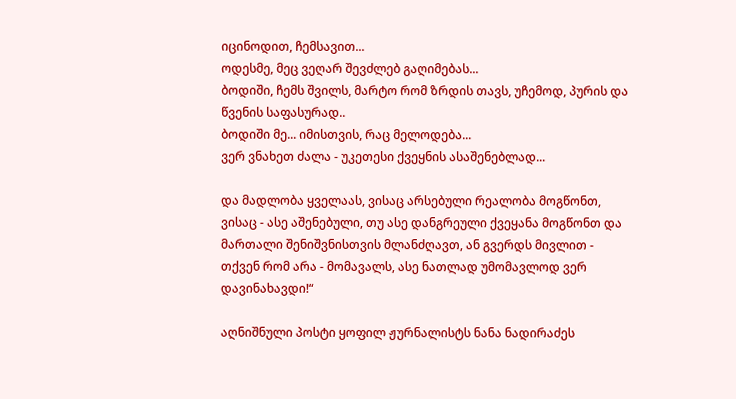იცინოდით, ჩემსავით...
ოდესმე, მეც ვეღარ შევძლებ გაღიმებას...
ბოდიში, ჩემს შვილს, მარტო რომ ზრდის თავს, უჩემოდ, პურის და წვენის საფასურად..
ბოდიში მე... იმისთვის, რაც მელოდება...
ვერ ვნახეთ ძალა - უკეთესი ქვეყნის ასაშენებლად...

და მადლობა ყველაას, ვისაც არსებული რეალობა მოგწონთ, ვისაც - ასე აშენებული, თუ ასე დანგრეული ქვეყანა მოგწონთ და მართალი შენიშვნისთვის მლანძღავთ, ან გვერდს მივლით - თქვენ რომ არა - მომავალს, ასე ნათლად უმომავლოდ ვერ დავინახავდი!“

აღნიშნული პოსტი ყოფილ ჟურნალისტს ნანა ნადირაძეს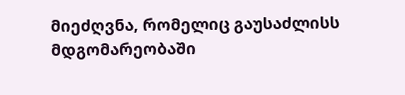მიეძღვნა, რომელიც გაუსაძლისს მდგომარეობაში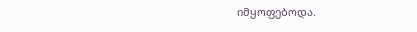იმყოფებოდა.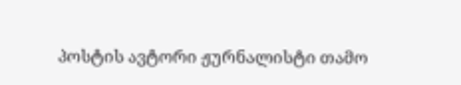პოსტის ავტორი ჟურნალისტი თამო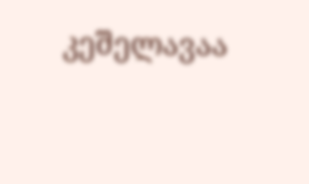კეშელავაა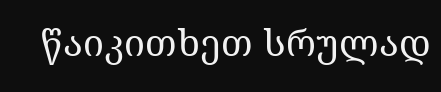წაიკითხეთ სრულად